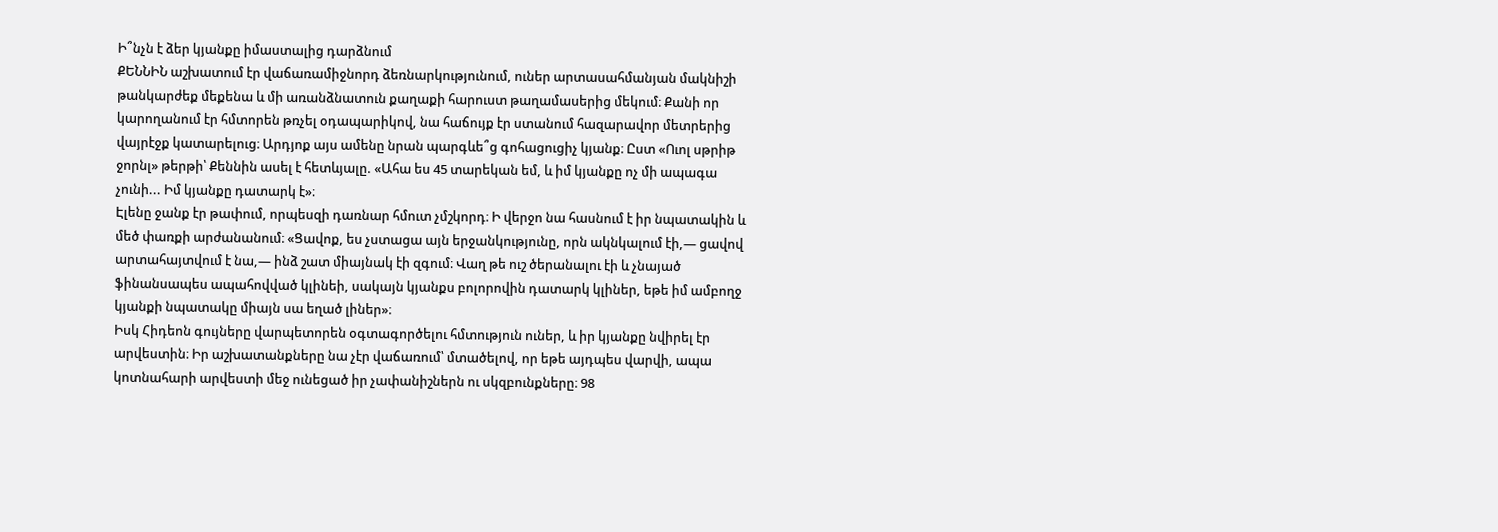Ի՞նչն է ձեր կյանքը իմաստալից դարձնում
ՔԵՆՆԻՆ աշխատում էր վաճառամիջնորդ ձեռնարկությունում, ուներ արտասահմանյան մակնիշի թանկարժեք մեքենա և մի առանձնատուն քաղաքի հարուստ թաղամասերից մեկում։ Քանի որ կարողանում էր հմտորեն թռչել օդապարիկով, նա հաճույք էր ստանում հազարավոր մետրերից վայրէջք կատարելուց։ Արդյոք այս ամենը նրան պարգևե՞ց գոհացուցիչ կյանք։ Ըստ «Ուոլ սթրիթ ջորնլ» թերթի՝ Քեննին ասել է հետևյալը. «Ահա ես 45 տարեկան եմ, և իմ կյանքը ոչ մի ապագա չունի... Իմ կյանքը դատարկ է»։
Էլենը ջանք էր թափում, որպեսզի դառնար հմուտ չմշկորդ։ Ի վերջո նա հասնում է իր նպատակին և մեծ փառքի արժանանում։ «Ցավոք, ես չստացա այն երջանկությունը, որն ակնկալում էի,— ցավով արտահայտվում է նա,— ինձ շատ միայնակ էի զգում։ Վաղ թե ուշ ծերանալու էի և չնայած ֆինանսապես ապահովված կլինեի, սակայն կյանքս բոլորովին դատարկ կլիներ, եթե իմ ամբողջ կյանքի նպատակը միայն սա եղած լիներ»։
Իսկ Հիդեոն գույները վարպետորեն օգտագործելու հմտություն ուներ, և իր կյանքը նվիրել էր արվեստին։ Իր աշխատանքները նա չէր վաճառում՝ մտածելով, որ եթե այդպես վարվի, ապա կոտնահարի արվեստի մեջ ունեցած իր չափանիշներն ու սկզբունքները։ 98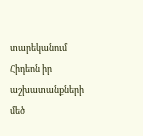տարեկանում Հիդեոն իր աշխատանքների մեծ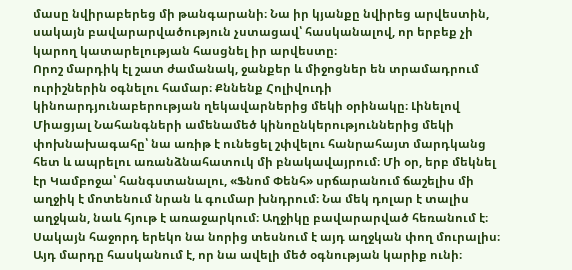մասը նվիրաբերեց մի թանգարանի։ Նա իր կյանքը նվիրեց արվեստին, սակայն բավարարվածություն չստացավ՝ հասկանալով, որ երբեք չի կարող կատարելության հասցնել իր արվեստը։
Որոշ մարդիկ էլ շատ ժամանակ, ջանքեր և միջոցներ են տրամադրում ուրիշներին օգնելու համար։ Քննենք Հոլիվուդի կինոարդյունաբերության ղեկավարներից մեկի օրինակը։ Լինելով Միացյալ Նահանգների ամենամեծ կինոընկերություններից մեկի փոխնախագահը՝ նա առիթ է ունեցել շփվելու հանրահայտ մարդկանց հետ և ապրելու առանձնահատուկ մի բնակավայրում։ Մի օր, երբ մեկնել էր Կամբոջա՝ հանգստանալու, «Ֆնոմ Փենհ» սրճարանում ճաշելիս մի աղջիկ է մոտենում նրան և գումար խնդրում։ Նա մեկ դոլար է տալիս աղջկան, նաև հյութ է առաջարկում։ Աղջիկը բավարարված հեռանում է։ Սակայն հաջորդ երեկո նա նորից տեսնում է այդ աղջկան փող մուրալիս։ Այդ մարդը հասկանում է, որ նա ավելի մեծ օգնության կարիք ունի։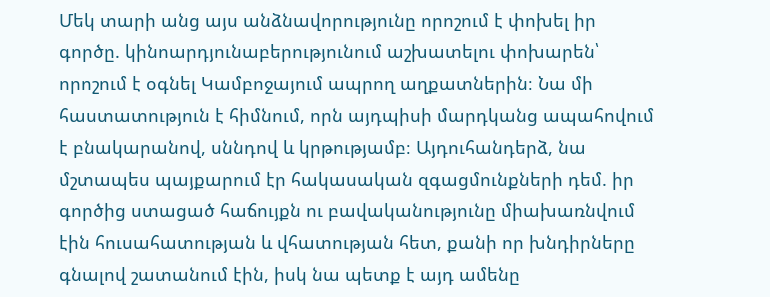Մեկ տարի անց այս անձնավորությունը որոշում է փոխել իր գործը. կինոարդյունաբերությունում աշխատելու փոխարեն՝ որոշում է օգնել Կամբոջայում ապրող աղքատներին։ Նա մի հաստատություն է հիմնում, որն այդպիսի մարդկանց ապահովում է բնակարանով, սննդով և կրթությամբ։ Այդուհանդերձ, նա մշտապես պայքարում էր հակասական զգացմունքների դեմ. իր գործից ստացած հաճույքն ու բավականությունը միախառնվում էին հուսահատության և վհատության հետ, քանի որ խնդիրները գնալով շատանում էին, իսկ նա պետք է այդ ամենը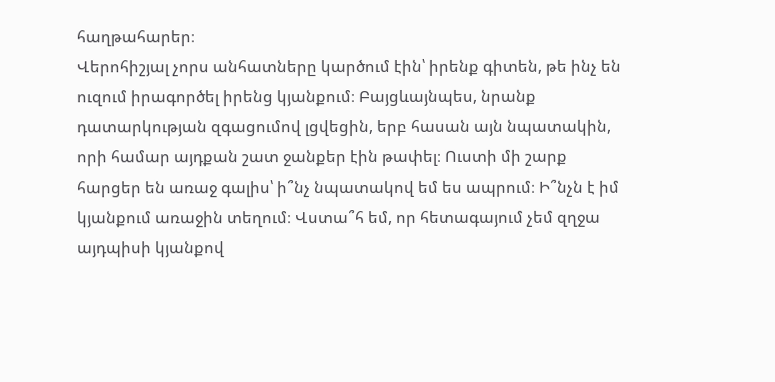հաղթահարեր։
Վերոհիշյալ չորս անհատները կարծում էին՝ իրենք գիտեն, թե ինչ են ուզում իրագործել իրենց կյանքում։ Բայցևայնպես, նրանք դատարկության զգացումով լցվեցին, երբ հասան այն նպատակին, որի համար այդքան շատ ջանքեր էին թափել։ Ուստի մի շարք հարցեր են առաջ գալիս՝ ի՞նչ նպատակով եմ ես ապրում։ Ի՞նչն է իմ կյանքում առաջին տեղում։ Վստա՞հ եմ, որ հետագայում չեմ զղջա այդպիսի կյանքով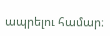ապրելու համար։